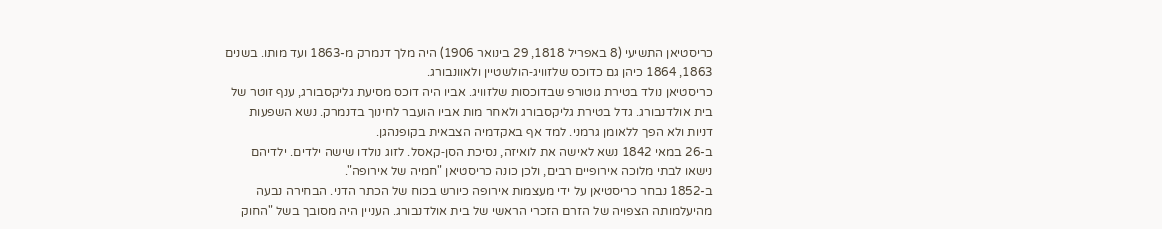כריסטיאן התשיעי (8 באפריל 1818, 29 בינואר 1906) היה מלך דנמרק מ-1863 ועד מותו. בשנים 1863, 1864 כיהן גם כדוכס שלזוויג‑הולשטיין ולאוונבורג.
כריסטיאן נולד בטירת גוטורפ שבדוכסות שלזוויג. אביו היה דוכס מסיעת גליקסבורג, ענף זוטר של בית אולדנבורג. גדל בטירת גליקסבורג ולאחר מות אביו הועבר לחינוך בדנמרק. נשא השפעות דניות ולא הפך ללאומן גרמני. למד אף באקדמיה הצבאית בקופנהגן.
ב-26 במאי 1842 נשא לאישה את לואיזה, נסיכת הסן‑קאסל. לזוג נולדו שישה ילדים. ילדיהם נישאו לבתי מלוכה אירופיים רבים, ולכן כונה כריסטיאן "חמיה של אירופה".
ב-1852 נבחר כריסטיאן על ידי מעצמות אירופה כיורש בכוח של הכתר הדני. הבחירה נבעה מהיעלמותה הצפויה של הזרם הזכרי הראשי של בית אולדנבורג. העניין היה מסובך בשל "החוק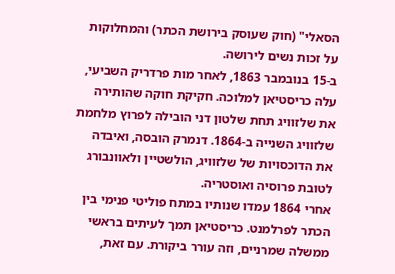הסאלי" (חוק שעוסק בירושת הכתר) והמחלוקות על זכות נשים לירושה.
ב-15 בנובמבר 1863, לאחר מות פרדריק השביעי, עלה כריסטיאן למלוכה. חקיקת חוקה שהותירה את שלזוויג תחת שלטון דני הובילה לפרוץ מלחמת שלזוויג השנייה ב-1864. דנמרק הובסה, ואיבדה את הדוכסויות של שלזוויג, הולשטיין ולאוונבורג לטובת פרוסיה ואוסטריה.
אחרי 1864 עמדו שנותיו במתח פוליטי פנימי בין הכתר לפרלמנט. כריסטיאן תמך לעיתים בראשי ממשלה שמרניים, וזה עורר ביקורת. עם זאת,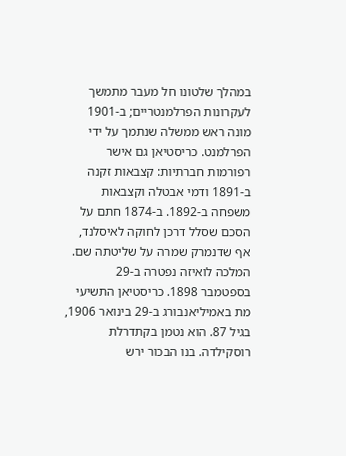במהלך שלטונו חל מעבר מתמשך לעקרונות הפרלמנטריים; ב-1901 מונה ראש ממשלה שנתמך על ידי הפרלמנט. כריסטיאן גם אישר רפורמות חברתיות: קצבאות זקנה ב-1891 ודמי אבטלה וקצבאות משפחה ב-1892. ב-1874 חתם על הסכם שסלל דרכן לחוקה לאיסלנד, אף שדנמרק שמרה על שליטתה שם.
המלכה לואיזה נפטרה ב-29 בספטמבר 1898. כריסטיאן התשיעי מת באמיליאנבורג ב-29 בינואר 1906, בגיל 87. הוא נטמן בקתדרלת רוסקילדה. בנו הבכור ירש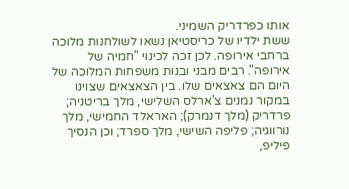אותו כפרדריק השמיני.
ששת ילדיו של כריסטיאן נשאו לשולחנות מלוכה ברחבי אירופה. לכן זכה לכינוי "חמיה של אירופה". רבים מבני ובנות משפחות המלוכה של היום הם צאצאים שלו. בין הצאצאים שצוינו במקור נמנים צ'ארלס השלישי, מלך בריטניה; פרדריק (מלך דנמרק); האראלד החמישי, מלך נורווגיה; פליפה השישי, מלך ספרד; וכן הנסיך פיליפ,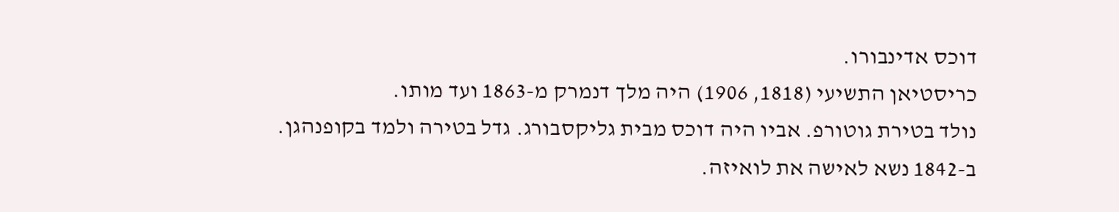דוכס אדינבורו.
כריסטיאן התשיעי (1818, 1906) היה מלך דנמרק מ-1863 ועד מותו.
נולד בטירת גוטורפ. אביו היה דוכס מבית גליקסבורג. גדל בטירה ולמד בקופנהגן.
ב-1842 נשא לאישה את לואיזה.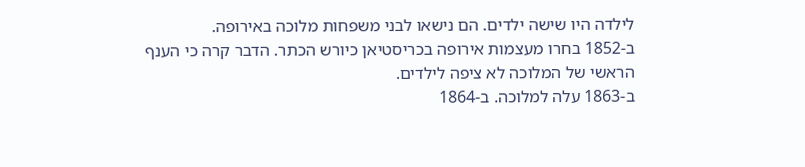לילדה היו שישה ילדים. הם נישאו לבני משפחות מלוכה באירופה.
ב-1852 בחרו מעצמות אירופה בכריסטיאן כיורש הכתר. הדבר קרה כי הענף הראשי של המלוכה לא ציפה לילדים.
ב-1863 עלה למלוכה. ב-1864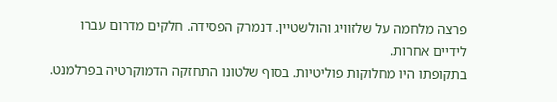פרצה מלחמה על שלזוויג והולשטיין. דנמרק הפסידה. חלקים מדרום עברו לידיים אחרות.
בתקופתו היו מחלוקות פוליטיות. בסוף שלטונו התחזקה הדמוקרטיה בפרלמנט.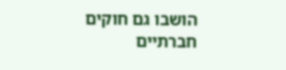הושבו גם חוקים חברתיים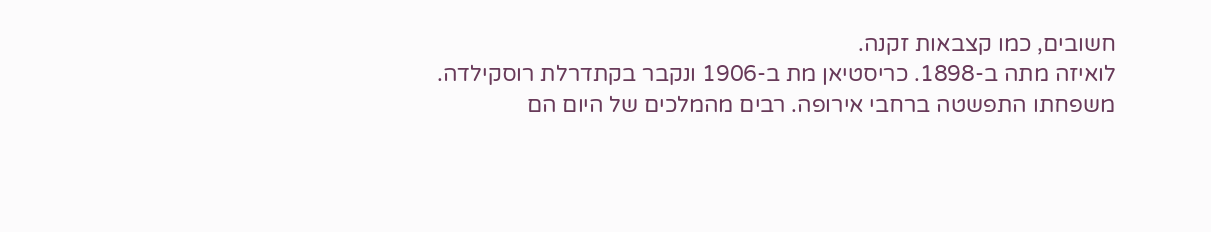חשובים, כמו קצבאות זקנה.
לואיזה מתה ב-1898. כריסטיאן מת ב-1906 ונקבר בקתדרלת רוסקילדה.
משפחתו התפשטה ברחבי אירופה. רבים מהמלכים של היום הם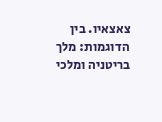צאצאיו. בין הדוגמות: מלך בריטניה ומלכי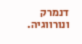דנמרק ונורווגיה.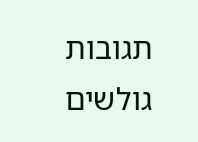תגובות גולשים